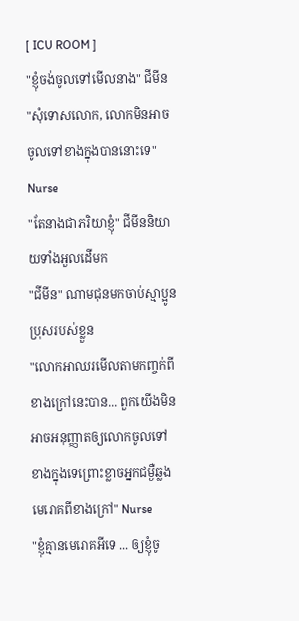[ ICU ROOM ]
"ខ្ញុំចង់ចូលទៅមើលនាង" ជីមីន
"សុំទោសលោក, លោកមិនអាចចូលទៅខាងក្នុងបាននោះទេ" Nurse
"តែនាងជាភរិយាខ្ញុំ" ជីមីននិយាយទាំងអួលដើមក
"ជីមីន" ណាមជុនមកចាប់ស្មាប្អូនប្រុសរបស់ខ្លួន
"លោកអាឈរមើលតាមកញ្ចក់ពីខាងក្រៅនេះបាន... ពួកយើងមិនអាចអនុញ្ញាតឲ្យលោកចូលទៅខាងក្នុងទេព្រោះខ្លាចអ្នកជម្ងឺឆ្លងមេរោគពីខាងក្រៅ" Nurse
"ខ្ញុំគ្មានមេរោគអីទេ ... ឲ្យខ្ញុំចូ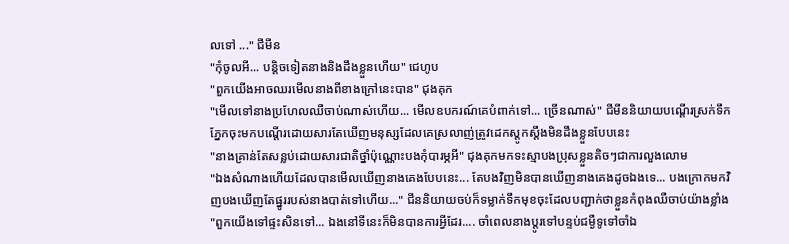លទៅ ..." ជីមីន
"កុំចូលអី... បន្តិចទៀតនាងនិងដឹងខ្លួនហើយ" ជេហូប
"ពួកយើងអាចឈរមើលនាងពីខាងក្រៅនេះបាន" ជុងគុក
"មើលទៅនាងប្រហែលឈឺចាប់ណាស់ហើយ... មើលឧបករណ៍គេបំពាក់ទៅ... ច្រើនណាស់" ជីមីននិយាយបណ្ដើរស្រក់ទឹកភ្នែកចុះមកបណ្ដើរដោយសារតែឃើញមនុស្សដែលគេស្រលាញ់ត្រូវដេកស្ដូកស្ដឹងមិនដឹងខ្លួនបែបនេះ
"នាងគ្រាន់តែសន្លប់ដោយសារជាតិថ្នាំប៉ុណ្ណោះបងកុំបារម្ភអី" ជុងគុកមកទះស្មាបងប្រុសខ្លួនតិចៗជាការលួងលោម
"ឯងសំណាងហើយដែលបានមើលឃើញនាងគេងបែបនេះ... តែបងវិញមិនបានឃើញនាងគេងដូចឯងទេ... បងក្រោកមកវិញបងឃើញតែផ្នូររបស់នាងបាត់ទៅហើយ..." ជីននិយាយចប់ក៏ទម្លាក់ទឹកមុខចុះដែលបញ្ជាក់ថាខ្លួនកំពុងឈឺចាប់យ៉ាងខ្លាំង
"ពួកយើងទៅផ្ទះសិនទៅ... ឯងនៅទីនេះក៏មិនបានការអ្វីដែរ.... ចាំពេលនាងប្ដូរទៅបន្ទប់ជម្ងឺទូទៅចាំឯ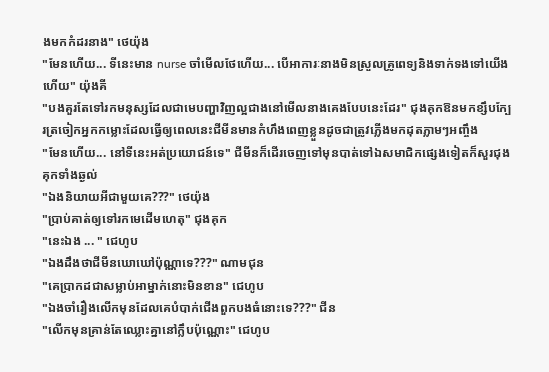ងមកកំដរនាង" ថេយ៉ុង
"មែនហើយ... ទីនេះមាន nurse ចាំមើលថែហើយ... បើអាការៈនាងមិនស្រួលគ្រូពេទ្យនិងទាក់ទងទៅយើងហើយ" យ៉ុងគី
"បងគួរតែទៅរកមនុស្សដែលជាមេបញ្ហាវិញល្អជាងនៅមើលនាងគេងបែបនេះដែរ" ជុងគុកឱនមកខ្សឹបក្បែរត្រចៀកអ្នកកម្លោះដែលធ្វើឲ្យពេលនេះជីមីនមានកំហឹងពេញខ្លួនដូចជាត្រូវភ្លើងមកដុតភ្លាមៗអញ្ចឹង
"មែនហើយ... នៅទីនេះអត់ប្រយោជន៍ទេ" ជីមីនក៏ដើរចេញទៅមុនបាត់ទៅឯសមាជិកផ្សេងទៀតក៏សួរជុងគុកទាំងឆ្ងល់
"ឯងនិយាយអីជាមួយគេ???" ថេយ៉ុង
"ប្រាប់គាត់ឲ្យទៅរកមេដើមហេតុ" ជុងគុក
"នេះឯង ... " ជេហូប
"ឯងដឹងថាជីមីនឃោឃៅប៉ុណ្ណាទេ???" ណាមជុន
"គេប្រាកដជាសម្លាប់អាម្នាក់នោះមិនខាន" ជេហូប
"ឯងចាំរឿងលើកមុនដែលគេបំបាក់ជើងពួកបងធំនោះទេ???" ជីន
"លើកមុនគ្រាន់តែឈ្លោះគ្នានៅក្លឹបប៉ុណ្ណោះ" ជេហូប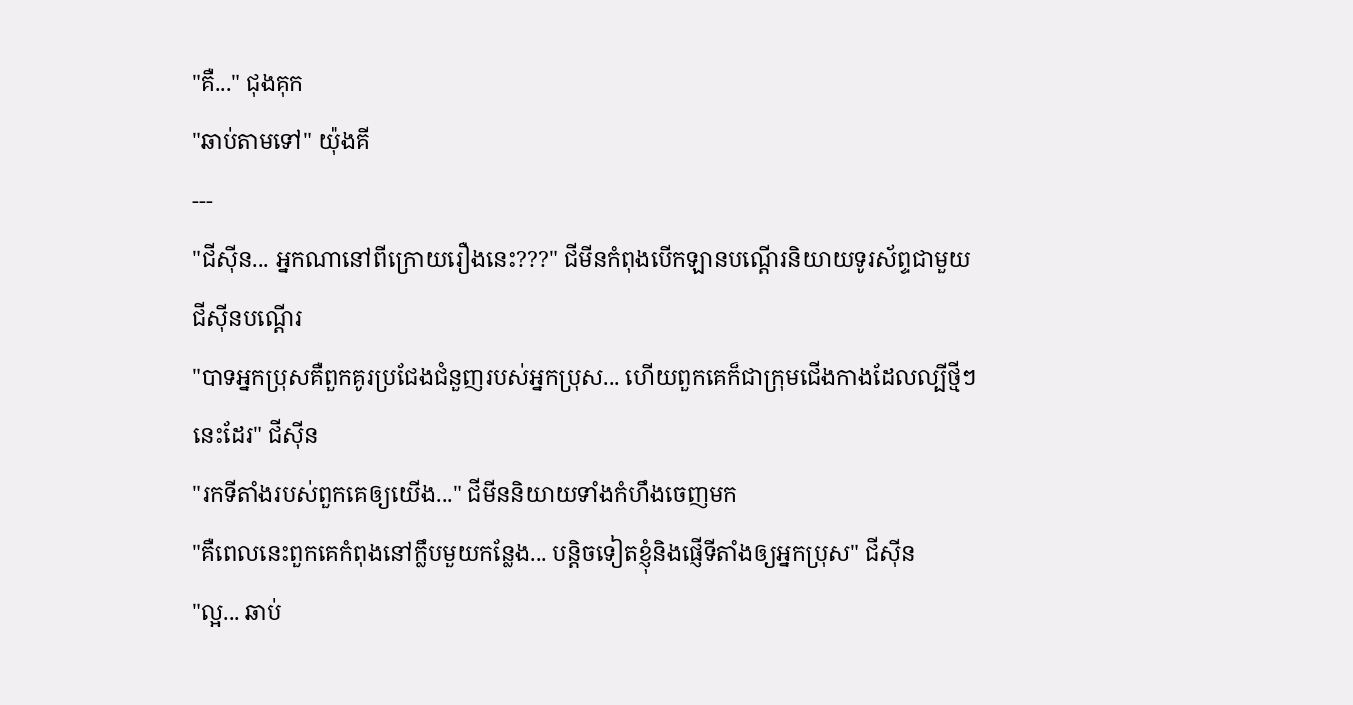"គឺ..." ជុងគុក
"ឆាប់តាមទៅ" យ៉ុងគី
---
"ជីសុីន... អ្នកណានៅពីក្រោយរឿងនេះ???" ជីមីនកំពុងបើកឡានបណ្ដើរនិយាយទូរស័ព្ទជាមួយជីសុីនបណ្ដើរ
"បាទអ្នកប្រុសគឺពួកគូរប្រជែងជំនួញរបស់អ្នកប្រុស... ហើយពួកគេក៏ជាក្រុមជើងកាងដែលល្បីថ្មីៗនេះដែរ" ជីសុីន
"រកទីតាំងរបស់ពួកគេឲ្យយើង..." ជីមីននិយាយទាំងកំហឹងចេញមក
"គឺពេលនេះពួកគេកំពុងនៅក្លឹបមួយកន្លែង... បន្តិចទៀតខ្ញុំនិងផ្ញើទីតាំងឲ្យអ្នកប្រុស" ជីសុីន
"ល្អ... ឆាប់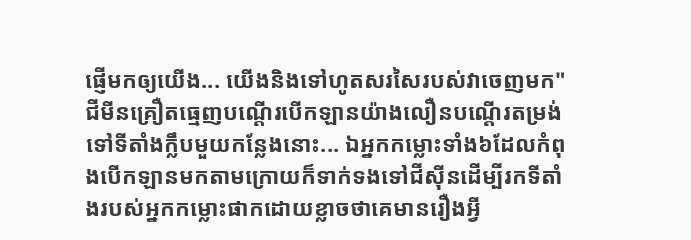ផ្ញើមកឲ្យយើង... យើងនិងទៅហូតសរសៃរបស់វាចេញមក" ជីមីនគ្រឿតធ្មេញបណ្ដើរបើកឡានយ៉ាងលឿនបណ្ដើរតម្រង់ទៅទីតាំងក្លឹបមួយកន្លែងនោះ... ឯអ្នកកម្លោះទាំង៦ដែលកំពុងបើកឡានមកតាមក្រោយក៏ទាក់ទងទៅជីសុីនដើម្បីរកទីតាំងរបស់អ្នកកម្លោះផាកដោយខ្លាចថាគេមានរឿងអ្វី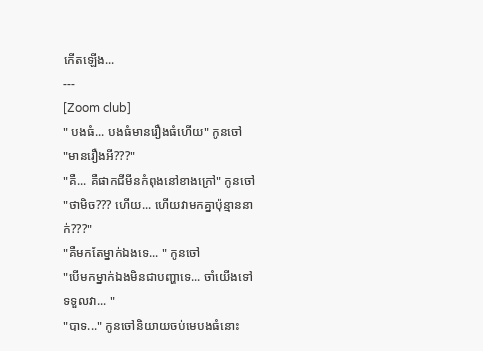កើតឡើង...
---
[Zoom club]
" បងធំ... បងធំមានរឿងធំហើយ" កូនចៅ
"មានរឿងអី???"
"គឺ... គឺផាកជីមីនកំពុងនៅខាងក្រៅ" កូនចៅ
"ថាមិច??? ហើយ... ហើយវាមកគ្នាប៉ុន្មាននាក់???"
"គឺមកតែម្នាក់ឯងទេ... " កូនចៅ
"បើមកម្នាក់ឯងមិនជាបញ្ហាទេ... ចាំយើងទៅទទួលវា... "
"បាទ..." កូនចៅនិយាយចប់មេបងធំនោះ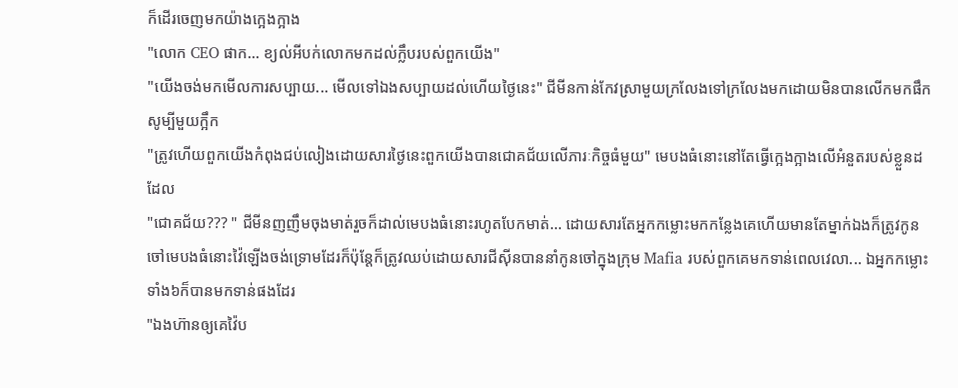ក៏ដើរចេញមកយ៉ាងក្អេងក្អាង
"លោក CEO ផាក... ខ្យល់អីបក់លោកមកដល់ក្លឹបរបស់ពួកយើង"
"យើងចង់មកមើលការសប្បាយ... មើលទៅឯងសប្បាយដល់ហើយថ្ងៃនេះ" ជីមីនកាន់កែវស្រាមួយក្រលែងទៅក្រលែងមកដោយមិនបានលើកមកផឹកសូម្បីមួយក្អឹក
"ត្រូវហើយពួកយើងកំពុងជប់លៀងដោយសារថ្ងៃនេះពួកយើងបានជោគជ័យលើភារៈកិច្ចធំមួយ" មេបងធំនោះនៅតែធ្វើក្អេងក្អាងលើអំនួតរបស់ខ្លួនដដែល
"ជោគជ័យ??? " ជីមីនញញឹមចុងមាត់រួចក៏ដាល់មេបងធំនោះរហូតបែកមាត់... ដោយសារតែអ្នកកម្លោះមកកន្លែងគេហើយមានតែម្នាក់ឯងក៏ត្រូវកូនចៅមេបងធំនោះវ៉ៃឡើងចង់ទ្រោមដែរក៏ប៉ុន្តែក៏ត្រូវឈប់ដោយសារជីសុីនបាននាំកូនចៅក្នុងក្រុម Mafia របស់ពួកគេមកទាន់ពេលវេលា... ឯអ្នកកម្លោះទាំង៦ក៏បានមកទាន់ផងដែរ
"ឯងហ៊ានឲ្យគេវ៉ៃប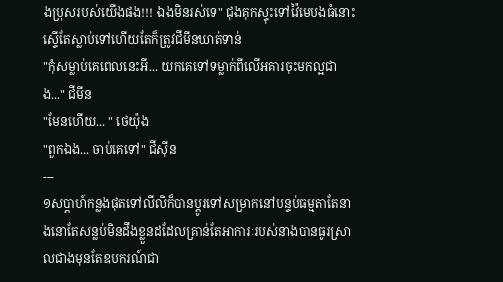ងប្រុសរបស់យើងផង!!! ឯងមិនរស់ទេ" ជុងគុកស្ទុះទៅវ៉ៃមេបងធំនោះស្ទើតែស្លាប់ទៅហើយតែក៏ត្រូវជីមីនឃាត់ទាន់
"កុំសម្លាប់គេពេលនេះអី... យកគេទៅទម្លាក់ពីលើអគារចុះមកល្អជាង..." ជីមីន
"មែនហើយ... " ថេយ៉ុង
"ពួកឯង... ចាប់គេទៅ" ជីសុីន
---
១សប្ដាហ៍កន្លងផុតទៅលីលិក៏បានប្ដូរទៅសម្រាកនៅបន្ទប់ធម្មតាតែនាងនោតែសន្លប់មិនដឹងខ្លួនដដែលគ្រាន់តែអាការៈរបស់នាងបានធូរស្រាលជាងមុនតែឧបករណ៍ជា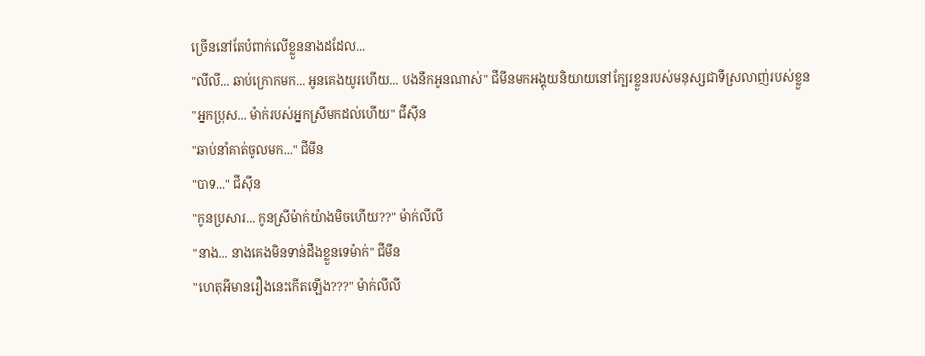ច្រើននៅតែបំពាក់លើខ្លួននាងដដែល...
"លីលី... ឆាប់ក្រោកមក... អូនគេងយូរហើយ... បងនឹកអូនណាស់" ជីមីនមកអង្គុយនិយាយនៅក្បែរខ្លួនរបស់មនុស្សជាទីស្រលាញ់របស់ខ្លួន
"អ្នកប្រុស... ម៉ាក់របស់អ្នកស្រីមកដល់ហើយ" ជីសុីន
"ឆាប់នាំគាត់ចូលមក..." ជីមីន
"បាទ..." ជីសុីន
"កូនប្រសារ... កូនស្រីម៉ាក់យ៉ាងមិចហើយ??" ម៉ាក់លីលី
"នាង... នាងគេងមិនទាន់ដឹងខ្លួនទេម៉ាក់" ជីមីន
"ហេតុអីមានរឿងនេះកើតឡើង???" ម៉ាក់លីលី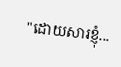"ដោយសារខ្ញុំ...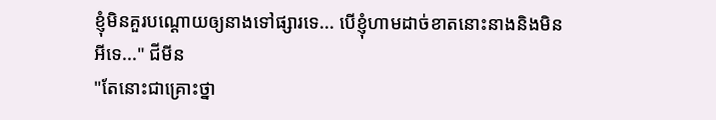ខ្ញុំមិនគួរបណ្ដោយឲ្យនាងទៅផ្សារទេ... បើខ្ញុំហាមដាច់ខាតនោះនាងនិងមិនអីទេ..." ជីមីន
"តែនោះជាគ្រោះថ្នា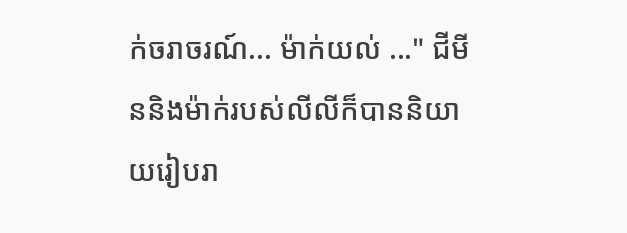ក់ចរាចរណ៍... ម៉ាក់យល់ ..." ជីមីននិងម៉ាក់របស់លីលីក៏បាននិយាយរៀបរា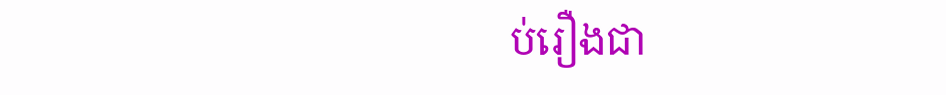ប់រឿងជា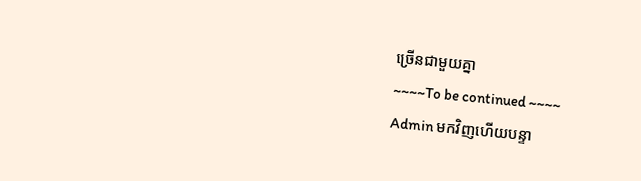ច្រើនជាមួយគ្នា
~~~~To be continued ~~~~
Admin មកវិញហើយបន្ទា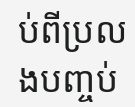ប់ពីប្រលងបញ្ចប់